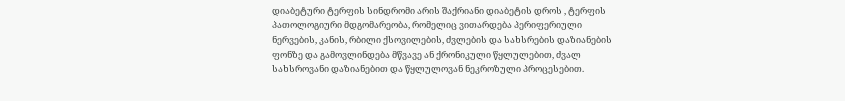დიაბეტური ტერფის სინდრომი არის შაქრიანი დიაბეტის დროს , ტერფის პათოლოგიური მდგომარეობა, რომელიც ვითარდება პერიფერიული ნერვების, კანის, რბილი ქსოვილების, ძვლების და სახსრების დაზიანების ფონზე და გამოვლინდება მწვავე ან ქრონიკული წყლულებით, ძვალ სახსროვანი დაზიანებით და წყლულოვან ნეკროზული პროცესებით.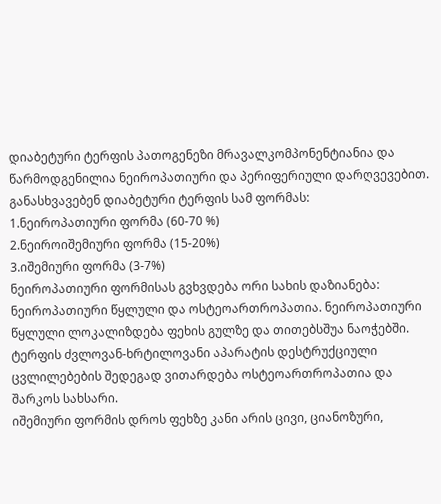დიაბეტური ტერფის პათოგენეზი მრავალკომპონენტიანია და წარმოდგენილია ნეიროპათიური და პერიფერიული დარღვევებით. განასხვავებენ დიაბეტური ტერფის სამ ფორმას:
1.ნეიროპათიური ფორმა (60-70 %)
2.ნეიროიშემიური ფორმა (15-20%)
3.იშემიური ფორმა (3-7%)
ნეიროპათიური ფორმისას გვხვდება ორი სახის დაზიანება: ნეიროპათიური წყლული და ოსტეოართროპათია. ნეიროპათიური წყლული ლოკალიზდება ფეხის გულზე და თითებსშუა ნაოჭებში. ტერფის ძვლოვან-ხრტილოვანი აპარატის დესტრუქციული ცვლილებების შედეგად ვითარდება ოსტეოართროპათია და შარკოს სახსარი.
იშემიური ფორმის დროს ფეხზე კანი არის ცივი, ციანოზური,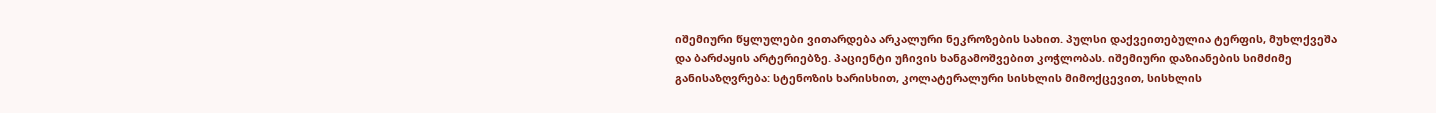იშემიური წყლულები ვითარდება არკალური ნეკროზების სახით. პულსი დაქვეითებულია ტერფის, მუხლქვეშა და ბარძაყის არტერიებზე. პაციენტი უჩივის ხანგამოშვებით კოჭლობას. იშემიური დაზიანების სიმძიმე განისაზღვრება: სტენოზის ხარისხით, კოლატერალური სისხლის მიმოქცევით, სისხლის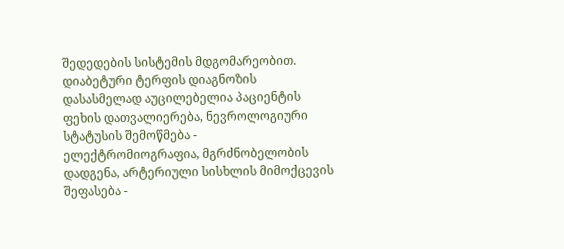შედედების სისტემის მდგომარეობით.
დიაბეტური ტერფის დიაგნოზის დასასმელად აუცილებელია პაციენტის ფეხის დათვალიერება, ნევროლოგიური სტატუსის შემოწმება - ელექტრომიოგრაფია, მგრძნობელობის დადგენა, არტერიული სისხლის მიმოქცევის შეფასება -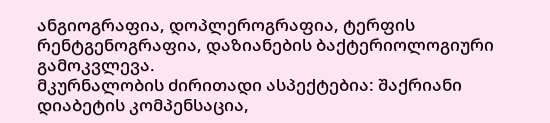ანგიოგრაფია, დოპლეროგრაფია, ტერფის რენტგენოგრაფია, დაზიანების ბაქტერიოლოგიური გამოკვლევა.
მკურნალობის ძირითადი ასპექტებია: შაქრიანი დიაბეტის კომპენსაცია,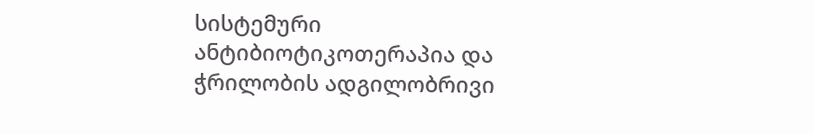სისტემური ანტიბიოტიკოთერაპია და ჭრილობის ადგილობრივი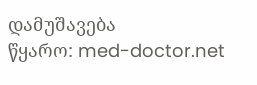დამუშავება
წყარო: med-doctor.net